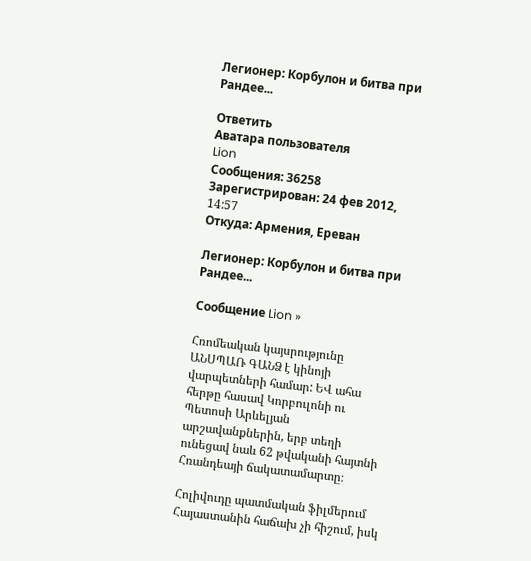Легионер: Корбулон и битва при Рандее...

Ответить
Аватара пользователя
Lion
Сообщения: 36258
Зарегистрирован: 24 фев 2012, 14:57
Откуда: Армения, Ереван

Легионер: Корбулон и битва при Рандее...

Сообщение Lion »

Հռոմեական կայսրությունը ԱՆՍՊԱՌ ԳԱՆՁ է կինոյի վարպետների համար: ԵՎ ահա հերթը հասավ Կորբուլոնի ու Պետոսի Արևելյան արշավանքներին, երբ տեղի ունեցավ նաև 62 թվականի հայտնի Հռանդեայի ճակատամարտը։

Հոլիվուդը պատմական ֆիլմերում Հայաստանին հաճախ չի հիշում, իսկ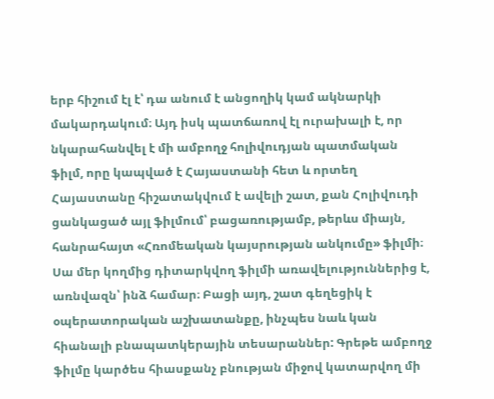երբ հիշում էլ է՝ դա անում է անցողիկ կամ ակնարկի մակարդակում։ Այդ իսկ պատճառով էլ ուրախալի է, որ նկարահանվել է մի ամբողջ հոլիվուդյան պատմական ֆիլմ, որը կապված է Հայաստանի հետ և որտեղ Հայաստանը հիշատակվում է ավելի շատ, քան Հոլիվուդի ցանկացած այլ ֆիլմում՝ բացառությամբ, թերևս միայն, հանրահայտ «Հռոմեական կայսրության անկումը» ֆիլմի։ Սա մեր կողմից դիտարկվող ֆիլմի առավելություններից է, առնվազն՝ ինձ համար։ Բացի այդ, շատ գեղեցիկ է օպերատորական աշխատանքը, ինչպես նաև կան հիանալի բնապատկերային տեսարաններ: Գրեթե ամբողջ ֆիլմը կարծես հիասքանչ բնության միջով կատարվող մի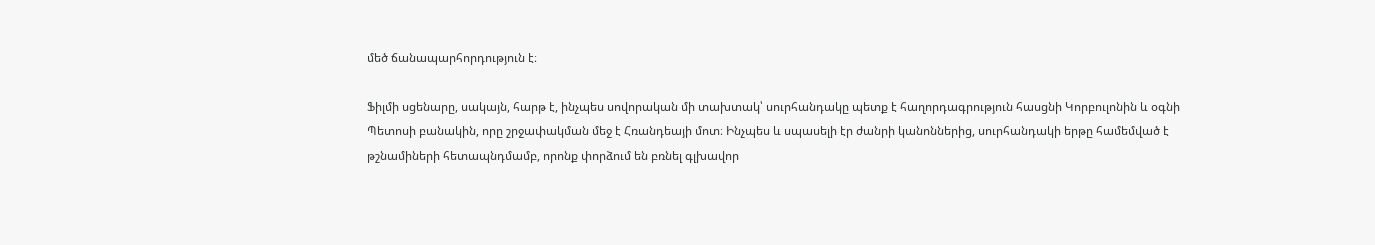մեծ ճանապարհորդություն է։

Ֆիլմի սցենարը, սակայն, հարթ է, ինչպես սովորական մի տախտակ՝ սուրհանդակը պետք է հաղորդագրություն հասցնի Կորբուլոնին և օգնի Պետոսի բանակին, որը շրջափակման մեջ է Հռանդեայի մոտ։ Ինչպես և սպասելի էր ժանրի կանոններից, սուրհանդակի երթը համեմված է թշնամիների հետապնդմամբ, որոնք փորձում են բռնել գլխավոր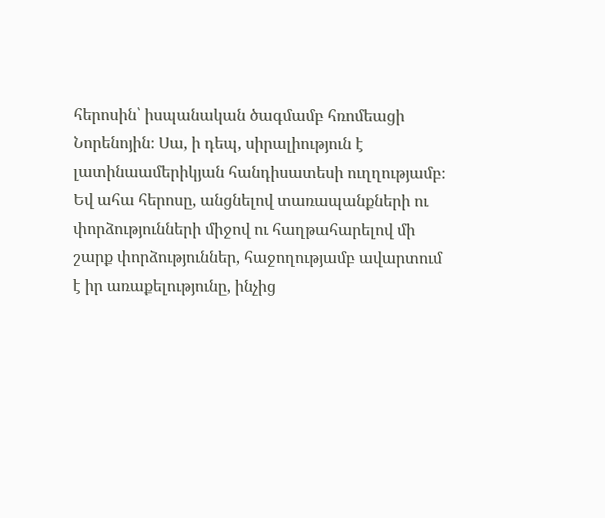հերոսին՝ իսպանական ծագմամբ հռոմեացի Նորենոյին։ Սա, ի դեպ, սիրալիություն է լատինաամերիկյան հանդիսատեսի ուղղությամբ։ Եվ ահա հերոսը, անցնելով տառապանքների ու փորձությունների միջով ու հաղթահարելով մի շարք փորձություններ, հաջողությամբ ավարտում է իր առաքելությունը, ինչից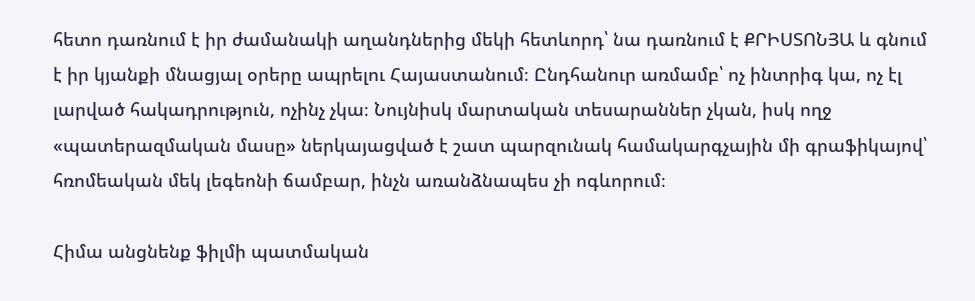հետո դառնում է իր ժամանակի աղանդներից մեկի հետևորդ՝ նա դառնում է ՔՐԻՍՏՈՆՅԱ և գնում է իր կյանքի մնացյալ օրերը ապրելու Հայաստանում։ Ընդհանուր առմամբ՝ ոչ ինտրիգ կա, ոչ էլ լարված հակադրություն, ոչինչ չկա։ Նույնիսկ մարտական տեսարաններ չկան, իսկ ողջ «պատերազմական մասը» ներկայացված է շատ պարզունակ համակարգչային մի գրաֆիկայով՝ հռոմեական մեկ լեգեոնի ճամբար, ինչն առանձնապես չի ոգևորում։

Հիմա անցնենք ֆիլմի պատմական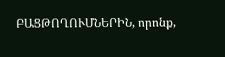ԲԱՑԹՈՂՈՒՄՆԵՐԻՆ, որոնք,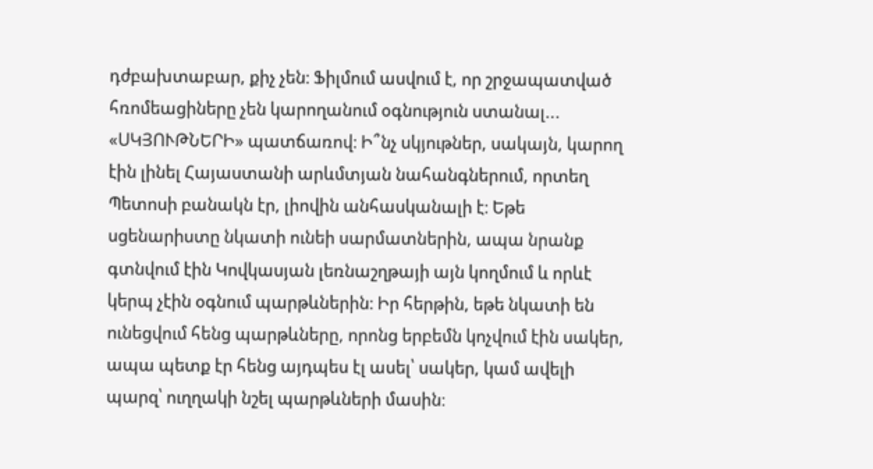դժբախտաբար, քիչ չեն։ Ֆիլմում ասվում է, որ շրջապատված հռոմեացիները չեն կարողանում օգնություն ստանալ... «ՍԿՅՈՒԹՆԵՐԻ» պատճառով։ Ի՞նչ սկյութներ, սակայն, կարող էին լինել Հայաստանի արևմտյան նահանգներում, որտեղ Պետոսի բանակն էր, լիովին անհասկանալի է։ Եթե սցենարիստը նկատի ունեի սարմատներին, ապա նրանք գտնվում էին Կովկասյան լեռնաշղթայի այն կողմում և որևէ կերպ չէին օգնում պարթևներին։ Իր հերթին, եթե նկատի են ունեցվում հենց պարթևները, որոնց երբեմն կոչվում էին սակեր, ապա պետք էր հենց այդպես էլ ասել՝ սակեր, կամ ավելի պարզ՝ ուղղակի նշել պարթևների մասին։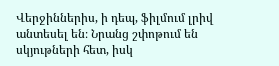Վերջիններիս, ի դեպ, ֆիլմում լրիվ անտեսել են։ Նրանց շփոթում են սկյութների հետ, իսկ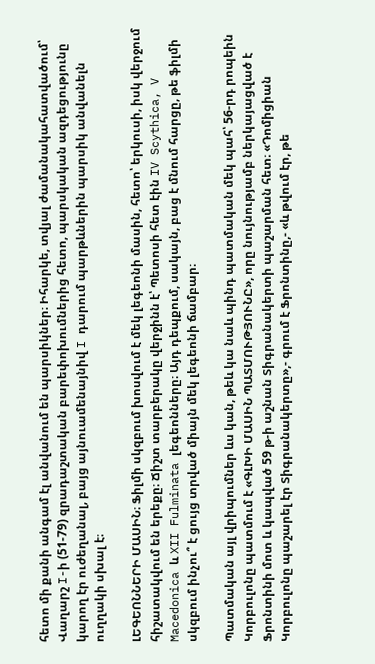հետո մի քանի անգամ էլ անվանում են պարսիկներ։ Իհարկե, տվյալ ժամանակահատվածում՝ Վաղարշ I-ի (51-79) զրադաշտական բարեփոխումներից հետո, պարսկական ազդեցությունը կարող էր ուժեղանալ, բայց այնուամենայնիվ I դարում պարթևներին պարսիկ անվանելն ուղղակի սխալ է։

ԼԵԳԵՈՆՆԵՐԻ ՄԱՍԻՆ։ Ֆիլմի սկզբում խոսվում է մեկ լեգեոնի մասին, հետո՝ երկուսի, իսկ վերջում հիշատակվում են երեքը։ Ճիշտ տարբերակը վերջինն է՝ Պետոսի հետ էին IV Scythica, V Macedonica և XII Fulminata լեգեոնները։ Այդ դեպքում, սակայն, բաց է մնում հարցը, թե ֆիլմի սկզբում ինչու՞ է ցույց տրված միայն մեկ լեգեոնի ճամբար։

Պատմական այլ վրիպումներ ևս կան, թեև կա նաև պինդ պատմական մեկ պահ՝ 56-րդ րոպեին Կորբուլոնը պատմում է «ԳԼԽԻ ՄԱՍԻՆ ՊԱՏՄՈՒԹՅՈՒՆԸ», որը նույնությամբ ներկայացված է Ֆրոնտինի մոտ և կապված 59 թ-ի աշնան Տիգրանակերտի պաշարման հետ։ «Դոմիցիան Կորբուլոնը պաշարել էր Տիգրանակերտը»,- գրում է Ֆրոնտինը,- «և թվում էր, թե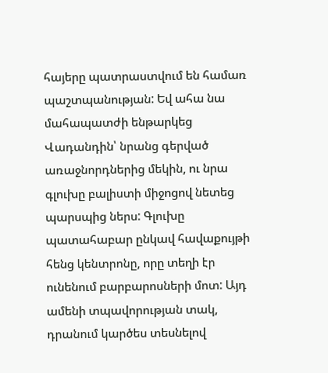հայերը պատրաստվում են համառ պաշտպանության: Եվ ահա նա մահապատժի ենթարկեց Վադանդին՝ նրանց գերված առաջնորդներից մեկին, ու նրա գլուխը բալիստի միջոցով նետեց պարսպից ներս: Գլուխը պատահաբար ընկավ հավաքույթի հենց կենտրոնը, որը տեղի էր ունենում բարբարոսների մոտ: Այդ ամենի տպավորության տակ, դրանում կարծես տեսնելով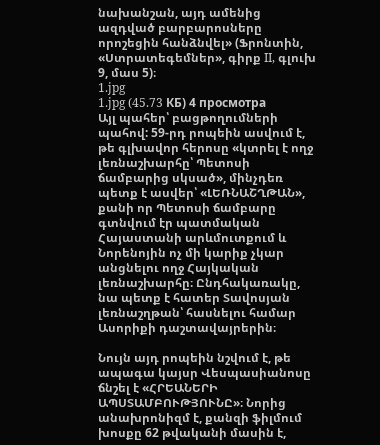նախանշան, այդ ամենից ազդված բարբարոսները որոշեցին հանձնվել» (Ֆրոնտին, «Ստրատեգեմներ», գիրք II, գլուխ 9, մաս 5)։
1.jpg
1.jpg (45.73 КБ) 4 просмотра
Այլ պահեր՝ բացթողումների պահով: 59-րդ րոպեին ասվում է, թե գլխավոր հերոսը «կտրել է ողջ լեռնաշխարհը՝ Պետոսի ճամբարից սկսած», մինչդեռ պետք է ասվեր՝ «ԼԵՌՆԱՇՂԹԱՆ», քանի որ Պետոսի ճամբարը գտնվում էր պատմական Հայաստանի արևմուտքում և Նորենոյին ոչ մի կարիք չկար անցնելու ողջ Հայկական լեռնաշխարհը։ Ընդհակառակը, նա պետք է հատեր Տավոսյան լեռնաշղթան՝ հասնելու համար Ասորիքի դաշտավայրերին։

Նույն այդ րոպեին նշվում է, թե ապագա կայսր Վեսպասիանոսը ճնշել է «ՀՐԵԱՆԵՐԻ ԱՊՍՏԱՄԲՈՒԹՅՈՒՆԸ»։ Նորից անախրոնիզմ է, քանզի ֆիլմում խոսքը 62 թվականի մասին է,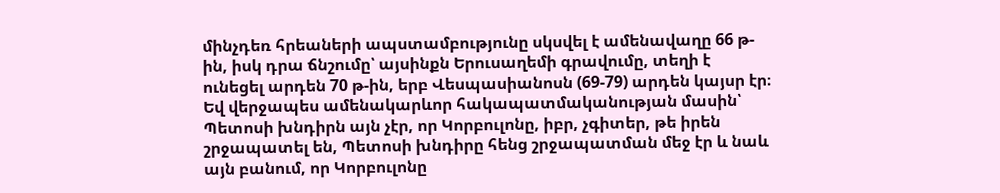մինչդեռ հրեաների ապստամբությունը սկսվել է ամենավաղը 66 թ-ին, իսկ դրա ճնշումը՝ այսինքն Երուսաղեմի գրավումը, տեղի է ունեցել արդեն 70 թ-ին, երբ Վեսպասիանոսն (69-79) արդեն կայսր էր։ Եվ վերջապես ամենակարևոր հակապատմականության մասին՝ Պետոսի խնդիրն այն չէր, որ Կորբուլոնը, իբր, չգիտեր, թե իրեն շրջապատել են, Պետոսի խնդիրը հենց շրջապատման մեջ էր և նաև այն բանում, որ Կորբուլոնը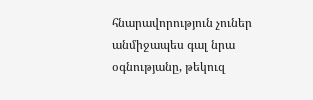հնարավորություն չուներ անմիջապես գալ նրա օգնությանը, թեկուզ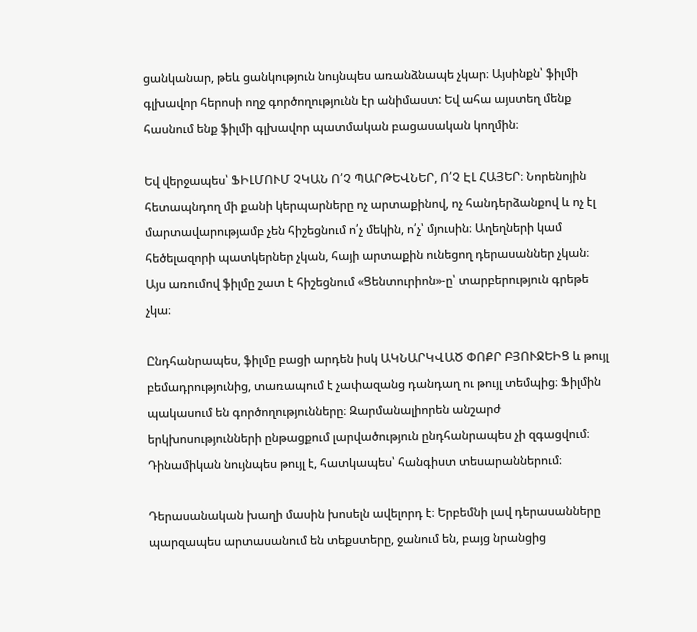ցանկանար, թեև ցանկություն նույնպես առանձնապե չկար։ Այսինքն՝ ֆիլմի գլխավոր հերոսի ողջ գործողությունն էր անիմաստ: Եվ ահա այստեղ մենք հասնում ենք ֆիլմի գլխավոր պատմական բացասական կողմին։

Եվ վերջապես՝ ՖԻԼՄՈՒՄ ՉԿԱՆ Ո՛Չ ՊԱՐԹԵՎՆԵՐ, Ո՛Չ ԷԼ ՀԱՅԵՐ։ Նորենոյին հետապնդող մի քանի կերպարները ոչ արտաքինով, ոչ հանդերձանքով և ոչ էլ մարտավարությամբ չեն հիշեցնում ո՛չ մեկին, ո՛չ՝ մյուսին։ Աղեղների կամ հեծելազորի պատկերներ չկան, հայի արտաքին ունեցող դերասաններ չկան։ Այս առումով ֆիլմը շատ է հիշեցնում «Ցենտուրիոն»-ը՝ տարբերություն գրեթե չկա։

Ընդհանրապես, ֆիլմը բացի արդեն իսկ ԱԿՆԱՐԿՎԱԾ ՓՈՔՐ ԲՅՈՒՋԵԻՑ և թույլ բեմադրությունից, տառապում է չափազանց դանդաղ ու թույլ տեմպից։ Ֆիլմին պակասում են գործողությունները։ Զարմանալիորեն անշարժ երկխոսությունների ընթացքում լարվածություն ընդհանրապես չի զգացվում։ Դինամիկան նույնպես թույլ է, հատկապես՝ հանգիստ տեսարաններում։

Դերասանական խաղի մասին խոսելն ավելորդ է։ Երբեմնի լավ դերասանները պարզապես արտասանում են տեքստերը, ջանում են, բայց նրանցից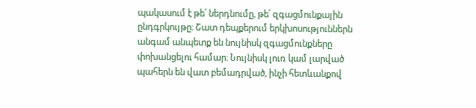պակասում է թե՛ ներդնումը, թե՛ զգացմունքային ընդգրկույթը։ Շատ դեպքերում երկխոսություններն անգամ անպետք են նույնիսկ զգացմունքները փոխանցելու համար։ Նույնիսկ լուռ կամ լարված պահերն են վատ բեմադրված, ինչի հետևանքով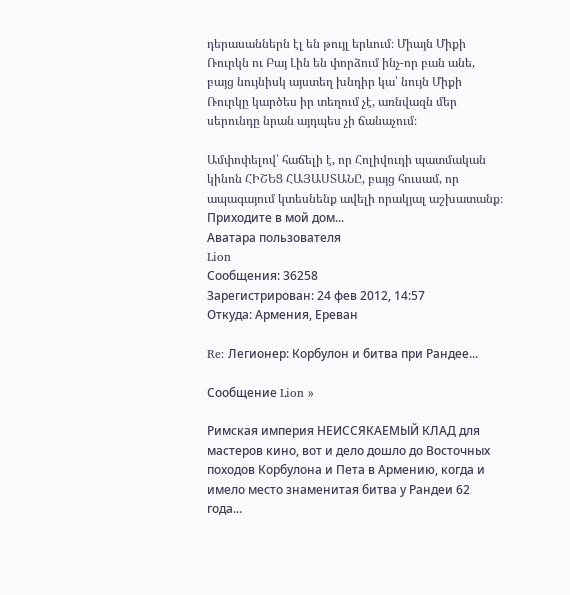դերասաններն էլ են թույլ երևում։ Միայն Միքի Ռուրկն ու Բայ Լին են փորձում ինչ-որ բան անե, բայց նույնիսկ այստեղ խնդիր կա՝ նույն Միքի Ռուրկը կարծես իր տեղում չէ, առնվազն մեր սերունդը նրան այդպես չի ճանաչում։

Ամփոփելով՝ հաճելի է, որ Հոլիվուդի պատմական կինոն ՀԻՇԵՑ ՀԱՅԱՍՏԱՆԸ, բայց հուսամ, որ ապագայում կտեսնենք ավելի որակյալ աշխատանք։
Приходите в мой дом...
Аватара пользователя
Lion
Сообщения: 36258
Зарегистрирован: 24 фев 2012, 14:57
Откуда: Армения, Ереван

Re: Легионер: Корбулон и битва при Рандее...

Сообщение Lion »

Римская империя НЕИССЯКАЕМЫЙ КЛАД для мастеров кино, вот и дело дошло до Восточных походов Корбулона и Пета в Армению, когда и имело место знаменитая битва у Рандеи 62 года...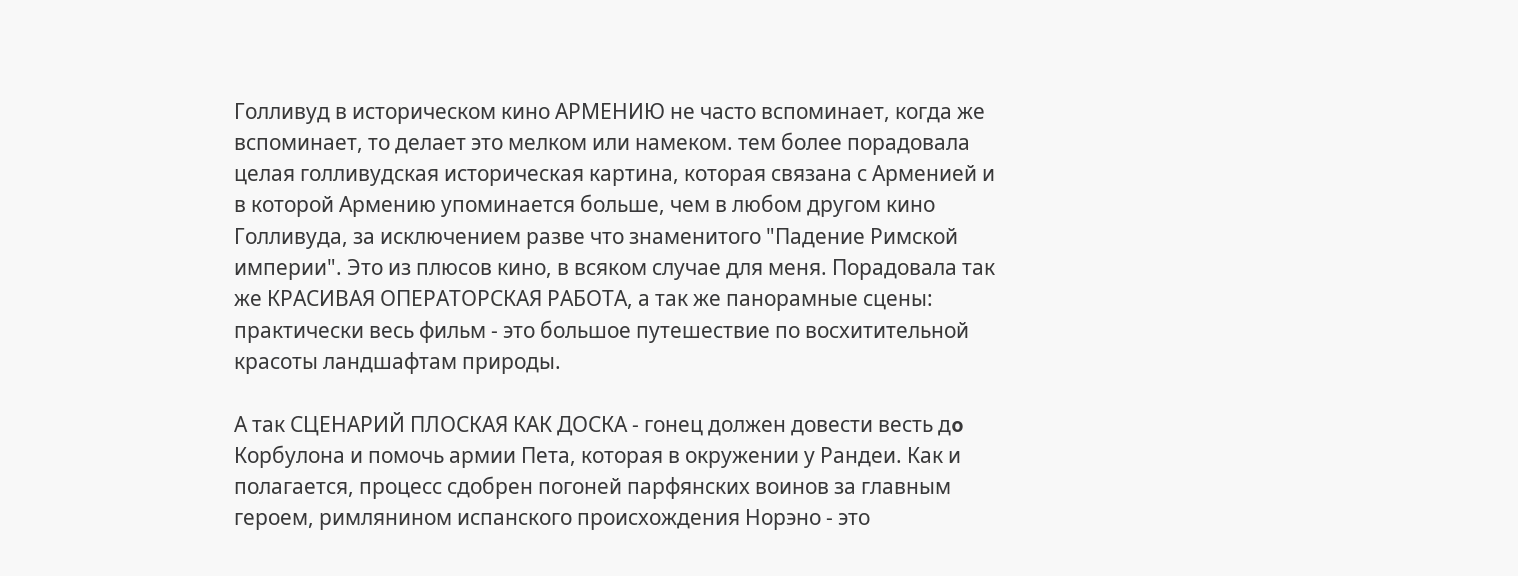Голливуд в историческом кино АРМЕНИЮ не часто вспоминает, когда же вспоминает, то делает это мелком или намеком. тем более порадовала целая голливудская историческая картина, которая связана с Арменией и в которой Армению упоминается больше, чем в любом другом кино Голливуда, за исключением разве что знаменитого "Падение Римской империи". Это из плюсов кино, в всяком случае для меня. Порадовала так же КРАСИВАЯ ОПЕРАТОРСКАЯ РАБОТА, а так же панорамные сцены: практически весь фильм - это большое путешествие по восхитительной красоты ландшафтам природы.

А так СЦЕНАРИЙ ПЛОСКАЯ КАК ДОСКА - гонец должен довести весть дօ Корбулона и помочь армии Пета, которая в окружении у Рандеи. Как и полагается, процесс сдобрен погоней парфянских воинов за главным героем, римлянином испанского происхождения Норэно - это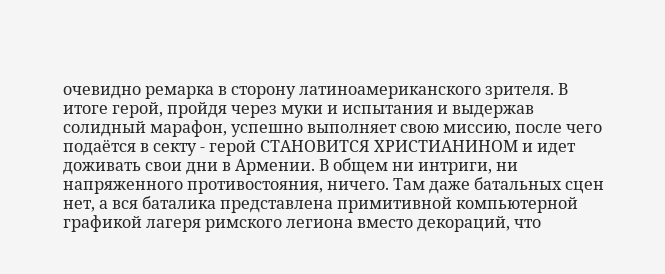очевидно ремарка в сторону латиноамериканского зрителя. В итоге герой, пройдя через муки и испытания и выдержав солидный марафон, успешно выполняет свою миссию, после чего подаётся в секту - герой СТАНОВИТСЯ ХРИСТИАНИНОМ и идет доживать свои дни в Армении. В общем ни интриги, ни напряженного противостояния, ничего. Там даже батальных сцен нет, а вся баталика представлена примитивной компьютерной графикой лагеря римского легиона вместо декораций, что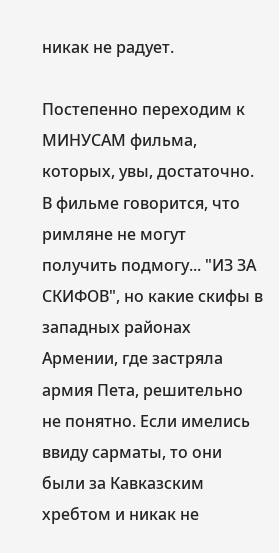никак не радует.

Постепенно переходим к МИНУСАМ фильма, которых, увы, достаточно. В фильме говорится, что римляне не могут получить подмогу... "ИЗ ЗА СКИФОВ", но какие скифы в западных районах Армении, где застряла армия Пета, решительно не понятно. Если имелись ввиду сарматы, то они были за Кавказским хребтом и никак не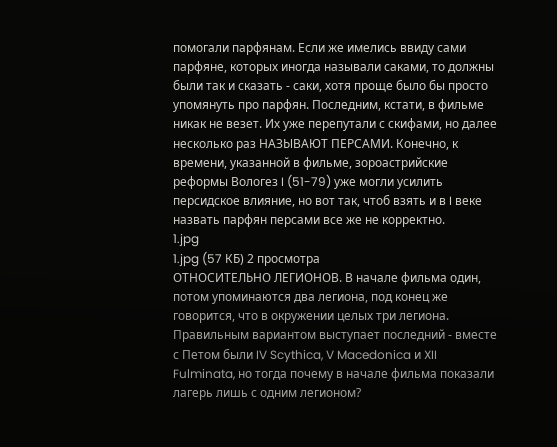помогали парфянам. Если же имелись ввиду сами парфяне, которых иногда называли саками, то должны были так и сказать - саки, хотя проще было бы просто упомянуть про парфян. Последним, кстати, в фильме никак не везет. Их уже перепутали с скифами, но далее несколько раз НАЗЫВАЮТ ПЕРСАМИ. Конечно, к времени, указанной в фильме, зороастрийские реформы Вологез I (51-79) уже могли усилить персидское влияние, но вот так, чтоб взять и в I веке назвать парфян персами все же не корректно.
1.jpg
1.jpg (57 КБ) 2 просмотра
ОТНОСИТЕЛЬНО ЛЕГИОНОВ. В начале фильма один, потом упоминаются два легиона, под конец же говорится, что в окружении целых три легиона. Правильным вариантом выступает последний - вместе с Петом были IV Scythica, V Macedonica и XII Fulminata, но тогда почему в начале фильма показали лагерь лишь с одним легионом?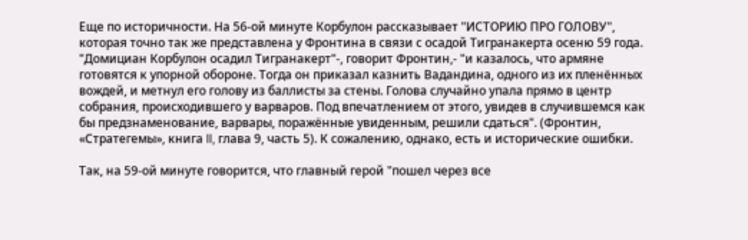Еще по историчности. На 56-ой минуте Корбулон рассказывает "ИСТОРИЮ ПРО ГОЛОВУ", которая точно так же представлена у Фронтина в связи с осадой Тигранакерта осеню 59 года. "Домициан Корбулон осадил Тигранакерт"-, говорит Фронтин,- "и казалось, что армяне готовятся к упорной обороне. Тогда он приказал казнить Вадандина, одного из их пленённых вождей, и метнул его голову из баллисты за стены. Голова случайно упала прямо в центр собрания, происходившего у варваров. Под впечатлением от этого, увидев в случившемся как бы предзнаменование, варвары, поражённые увиденным, решили сдаться". (Фронтин, «Стратегемы», книга II, глава 9, часть 5). К сожалению, однако, есть и исторические ошибки.

Так, на 59-ой минуте говорится, что главный герой "пошел через все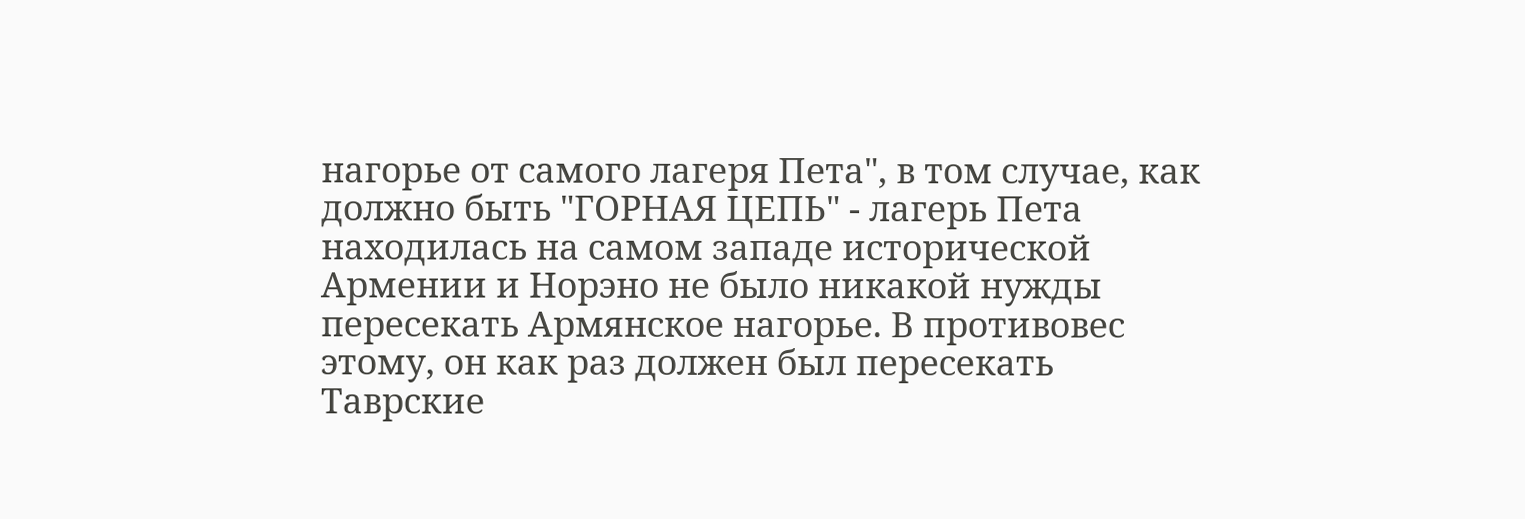нагорье от самого лагеря Пета", в том случае, как должно быть "ГОРНАЯ ЦЕПЬ" - лагерь Пета находилась на самом западе исторической Армении и Норэно не было никакой нужды пересекать Армянское нагорье. В противовес этому, он как раз должен был пересекать Таврские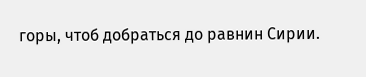горы, чтоб добраться до равнин Сирии.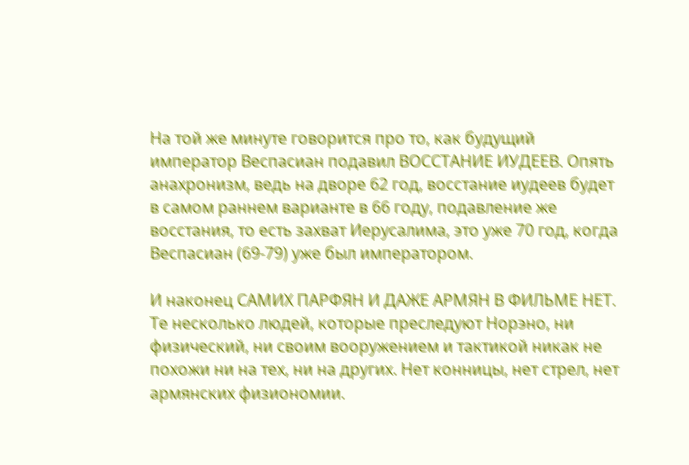На той же минуте говорится про то, как будущий император Веспасиан подавил ВОССТАНИЕ ИУДЕЕВ. Опять анахронизм, ведь на дворе 62 год, восстание иудеев будет в самом раннем варианте в 66 году, подавление же восстания, то есть захват Иерусалима, это уже 70 год, когда Веспасиан (69-79) уже был императором.

И наконец САМИХ ПАРФЯН И ДАЖЕ АРМЯН В ФИЛЬМЕ НЕТ. Те несколько людей, которые преследуют Норэно, ни физический, ни своим вооружением и тактикой никак не похожи ни на тех, ни на других. Нет конницы, нет стрел, нет армянских физиономии.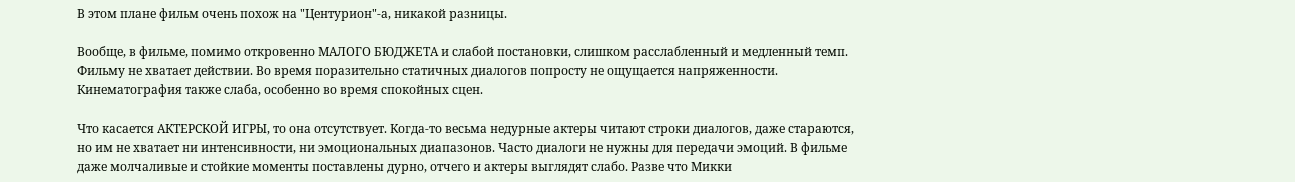В этом плане фильм очень похож на "Центурион"-а, никакой разницы.

Вообще, в фильме, помимо откровенно МАЛОГО БЮДЖЕТА и слабой постановки, слишком расслабленный и медленный темп. Фильму не хватает действии. Во время поразительно статичных диалогов попросту не ощущается напряженности. Кинематография также слаба, особенно во время спокойных сцен.

Что касается АКТЕРСКОЙ ИГРЫ, то она отсутствует. Когда-то весьма недурные актеры читают строки диалогов, даже стараются, но им не хватает ни интенсивности, ни эмоциональных диапазонов. Часто диалоги не нужны для передачи эмоций. В фильме даже молчаливые и стойкие моменты поставлены дурно, отчего и актеры выглядят слабо. Разве что Микки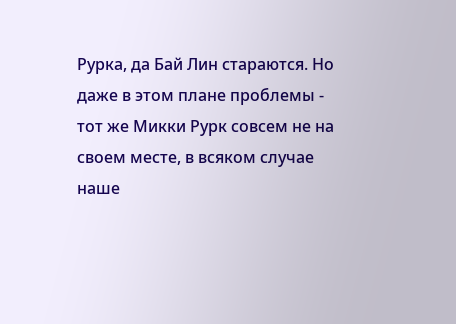Рурка, да Бай Лин стараются. Но даже в этом плане проблемы - тот же Микки Рурк совсем не на своем месте, в всяком случае наше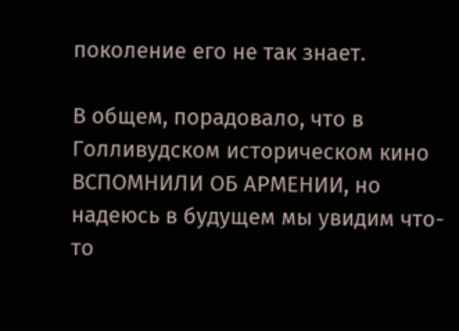поколение его не так знает.

В общем, порадовало, что в Голливудском историческом кино ВСПОМНИЛИ ОБ АРМЕНИИ, но надеюсь в будущем мы увидим что-то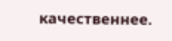качественнее.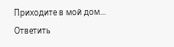Приходите в мой дом...
Ответить